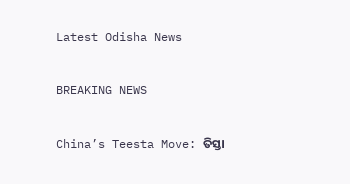Latest Odisha News

BREAKING NEWS

China’s Teesta Move: ତିସ୍ତା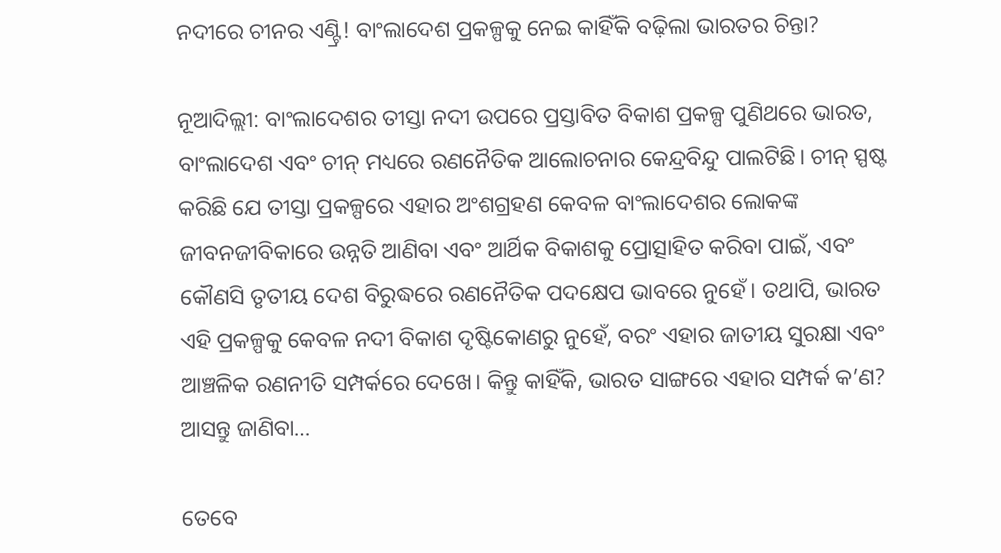ନଦୀରେ ଚୀନର ଏଣ୍ଟ୍ରି! ବାଂଲାଦେଶ ପ୍ରକଳ୍ପକୁ ନେଇ କାହିଁକି ବଢ଼ିଲା ଭାରତର ଚିନ୍ତା?

ନୂଆଦିଲ୍ଲୀ: ବାଂଲାଦେଶର ତୀସ୍ତା ନଦୀ ଉପରେ ପ୍ରସ୍ତାବିତ ବିକାଶ ପ୍ରକଳ୍ପ ପୁଣିଥରେ ଭାରତ, ବାଂଲାଦେଶ ଏବଂ ଚୀନ୍ ମଧ୍ୟରେ ରଣନୈତିକ ଆଲୋଚନାର କେନ୍ଦ୍ରବିନ୍ଦୁ ପାଲଟିଛି। ଚୀନ୍ ସ୍ପଷ୍ଟ କରିଛି ଯେ ତୀସ୍ତା ପ୍ରକଳ୍ପରେ ଏହାର ଅଂଶଗ୍ରହଣ କେବଳ ବାଂଲାଦେଶର ଲୋକଙ୍କ ଜୀବନଜୀବିକାରେ ଉନ୍ନତି ଆଣିବା ଏବଂ ଆର୍ଥିକ ବିକାଶକୁ ପ୍ରୋତ୍ସାହିତ କରିବା ପାଇଁ, ଏବଂ କୌଣସି ତୃତୀୟ ଦେଶ ବିରୁଦ୍ଧରେ ରଣନୈତିକ ପଦକ୍ଷେପ ଭାବରେ ନୁହେଁ। ତଥାପି, ଭାରତ ଏହି ପ୍ରକଳ୍ପକୁ କେବଳ ନଦୀ ବିକାଶ ଦୃଷ୍ଟିକୋଣରୁ ନୁହେଁ, ବରଂ ଏହାର ଜାତୀୟ ସୁରକ୍ଷା ଏବଂ ଆଞ୍ଚଳିକ ରଣନୀତି ସମ୍ପର୍କରେ ଦେଖେ। କିନ୍ତୁ କାହିଁକି, ଭାରତ ସାଙ୍ଗରେ ଏହାର ସମ୍ପର୍କ କ’ଣ? ଆସନ୍ତୁ ଜାଣିବା…

ତେବେ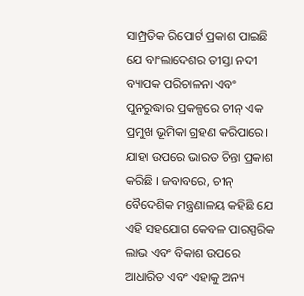ସାମ୍ପ୍ରତିକ ରିପୋର୍ଟ ପ୍ରକାଶ ପାଇଛି ଯେ ବାଂଲାଦେଶର ତୀସ୍ତା ନଦୀ ବ୍ୟାପକ ପରିଚାଳନା ଏବଂ ପୁନରୁଦ୍ଧାର ପ୍ରକଳ୍ପରେ ଚୀନ୍ ଏକ ପ୍ରମୁଖ ଭୂମିକା ଗ୍ରହଣ କରିପାରେ। ଯାହା ଉପରେ ଭାରତ ଚିନ୍ତା ପ୍ରକାଶ କରିଛି । ଜବାବରେ, ଚୀନ୍ ବୈଦେଶିକ ମନ୍ତ୍ରଣାଳୟ କହିଛି ଯେ ଏହି ସହଯୋଗ କେବଳ ପାରସ୍ପରିକ ଲାଭ ଏବଂ ବିକାଶ ଉପରେ ଆଧାରିତ ଏବଂ ଏହାକୁ ଅନ୍ୟ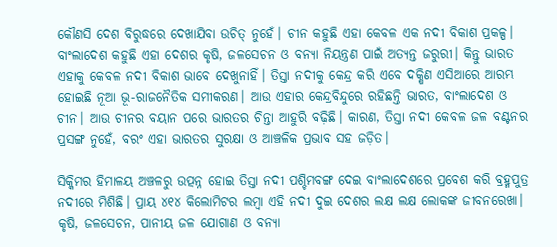କୌଣସି ଦେଶ ବିରୁଦ୍ଧରେ ଦେଖାଯିବା ଉଚିତ୍ ନୁହେଁ। ଚୀନ କହୁଛି ଏହା କେବଳ ଏକ ନଦୀ ବିକାଶ ପ୍ରକଳ୍ପ। ବାଂଲାଦେଶ କହୁଛି ଏହା ଦେଶର କୃଷି, ଜଳସେଚନ ଓ ବନ୍ୟା ନିୟନ୍ତ୍ରଣ ପାଇଁ ଅତ୍ୟନ୍ତ ଜରୁରୀ। କିନ୍ତୁ ଭାରତ ଏହାକୁ କେବଳ ନଦୀ ବିକାଶ ଭାବେ ଦେଖୁନାହିଁ। ତିସ୍ତା ନଦୀକୁ କେନ୍ଦ୍ର କରି ଏବେ ଦକ୍ଷିଣ ଏସିଆରେ ଆରମ୍ଭ ହୋଇଛି ନୂଆ ଭୂ-ରାଜନୈତିକ ସମୀକରଣ। ଆଉ ଏହାର କେନ୍ଦ୍ରବିନ୍ଦୁରେ ରହିଛନ୍ତି ଭାରତ, ବାଂଲାଦେଶ ଓ ଚୀନ। ଆଉ ଚୀନର ବୟାନ ପରେ ଭାରତର ଚିନ୍ତା ଆହୁରି ବଢ଼ିଛି। କାରଣ, ତିସ୍ତା ନଦୀ କେବଳ ଜଳ ବଣ୍ଟନର ପ୍ରସଙ୍ଗ ନୁହେଁ, ବରଂ ଏହା ଭାରତର ସୁରକ୍ଷା ଓ ଆଞ୍ଚଳିକ ପ୍ରଭାବ ସହ ଜଡ଼ିତ।

ସିକ୍କିମର ହିମାଳୟ ଅଞ୍ଚଳରୁ ଉତ୍ପନ୍ନ ହୋଇ ତିସ୍ତା ନଦୀ ପଶ୍ଚିମବଙ୍ଗ ଦେଇ ବାଂଲାଦେଶରେ ପ୍ରବେଶ କରି ବ୍ରହ୍ମପୁତ୍ର ନଦୀରେ ମିଶିଛି। ପ୍ରାୟ ୪୧୪ କିଲୋମିଟର ଲମ୍ବା ଏହି ନଦୀ ଦୁଇ ଦେଶର ଲକ୍ଷ ଲକ୍ଷ ଲୋକଙ୍କ ଜୀବନରେଖା। କୃଷି, ଜଳସେଚନ, ପାନୀୟ ଜଳ ଯୋଗାଣ ଓ ବନ୍ୟା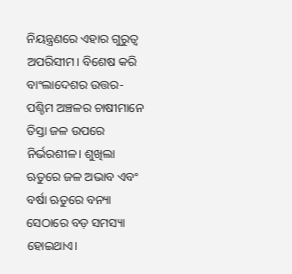ନିୟନ୍ତ୍ରଣରେ ଏହାର ଗୁରୁତ୍ୱ ଅପରିସୀମ। ବିଶେଷ କରି ବାଂଲାଦେଶର ଉତ୍ତର-ପଶ୍ଚିମ ଅଞ୍ଚଳର ଚାଷୀମାନେ ତିସ୍ତା ଜଳ ଉପରେ ନିର୍ଭରଶୀଳ। ଶୁଖିଲା ଋତୁରେ ଜଳ ଅଭାବ ଏବଂ ବର୍ଷା ଋତୁରେ ବନ୍ୟା ସେଠାରେ ବଡ଼ ସମସ୍ୟା ହୋଇଥାଏ।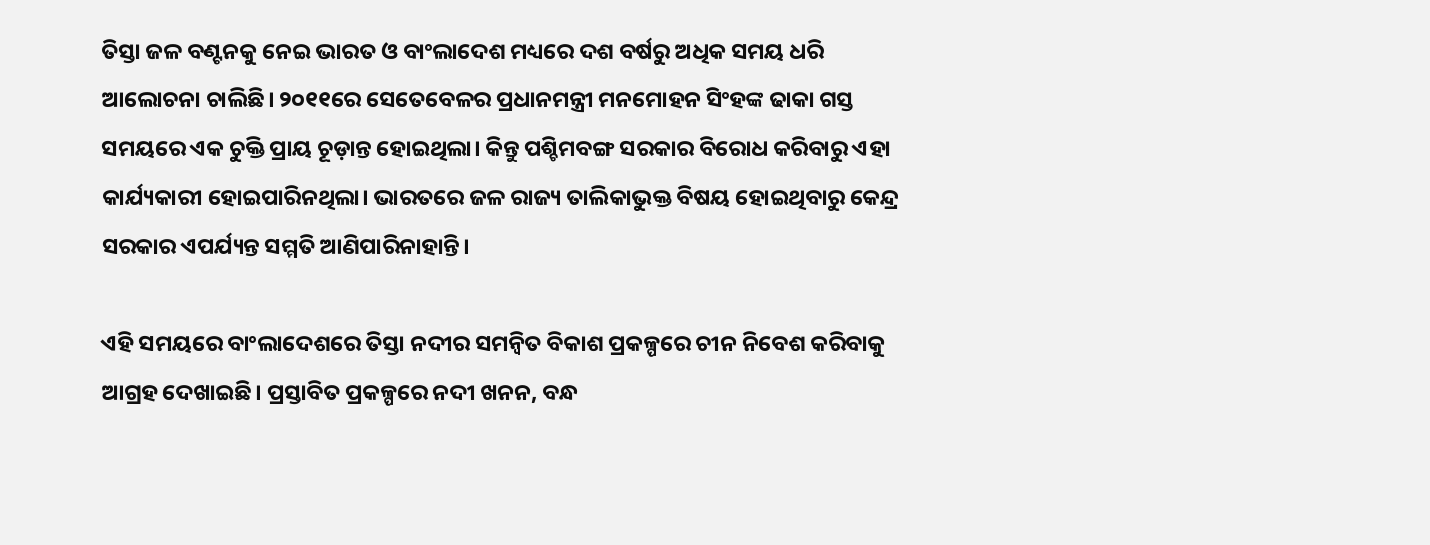ତିସ୍ତା ଜଳ ବଣ୍ଟନକୁ ନେଇ ଭାରତ ଓ ବାଂଲାଦେଶ ମଧ୍ୟରେ ଦଶ ବର୍ଷରୁ ଅଧିକ ସମୟ ଧରି ଆଲୋଚନା ଚାଲିଛି। ୨୦୧୧ରେ ସେତେବେଳର ପ୍ରଧାନମନ୍ତ୍ରୀ ମନମୋହନ ସିଂହଙ୍କ ଢାକା ଗସ୍ତ ସମୟରେ ଏକ ଚୁକ୍ତି ପ୍ରାୟ ଚୂଡ଼ାନ୍ତ ହୋଇଥିଲା। କିନ୍ତୁ ପଶ୍ଚିମବଙ୍ଗ ସରକାର ବିରୋଧ କରିବାରୁ ଏହା କାର୍ଯ୍ୟକାରୀ ହୋଇପାରିନଥିଲା। ଭାରତରେ ଜଳ ରାଜ୍ୟ ତାଲିକାଭୁକ୍ତ ବିଷୟ ହୋଇଥିବାରୁ କେନ୍ଦ୍ର ସରକାର ଏପର୍ଯ୍ୟନ୍ତ ସମ୍ମତି ଆଣିପାରିନାହାନ୍ତି।

ଏହି ସମୟରେ ବାଂଲାଦେଶରେ ତିସ୍ତା ନଦୀର ସମନ୍ୱିତ ବିକାଶ ପ୍ରକଳ୍ପରେ ଚୀନ ନିବେଶ କରିବାକୁ ଆଗ୍ରହ ଦେଖାଇଛି। ପ୍ରସ୍ତାବିତ ପ୍ରକଳ୍ପରେ ନଦୀ ଖନନ, ବନ୍ଧ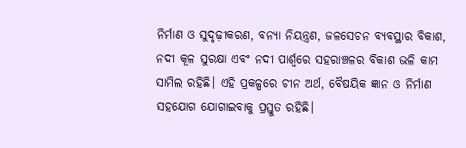ନିର୍ମାଣ ଓ ସୁଦୃଢ଼ୀକରଣ, ବନ୍ୟା ନିୟନ୍ତ୍ରଣ, ଜଳସେଚନ ବ୍ୟବସ୍ଥାର ବିକାଶ, ନଦୀ କୂଳ ସୁରକ୍ଷା ଏବଂ ନଦୀ ପାର୍ଶ୍ୱରେ ସହରାଞ୍ଚଳର ବିକାଶ ଭଳି କାମ ସାମିଲ ରହିଛି। ଏହି ପ୍ରକଳ୍ପରେ ଚୀନ ଅର୍ଥ, ବୈଷୟିକ ଜ୍ଞାନ ଓ ନିର୍ମାଣ ସହଯୋଗ ଯୋଗାଇବାକୁ ପ୍ରସ୍ତୁତ ରହିଛି।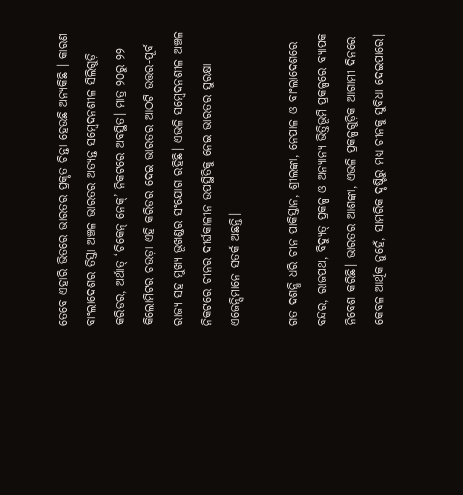ତେବେ ଏହାରି ଭିତରେ ଭାରତର ପ୍ରକୃତ ଚିନ୍ତା ହେଉଛି ଅନ୍ୟକିଛି । କାରଣ ବାଂଲାଦେଶର ତିସ୍ତା ଅଞ୍ଚଳ ଭାରତର ଅତ୍ୟନ୍ତ ସମ୍ବେଦନଶୀଳ ସିଲିଗୁଡ଼ି କରିଡର, ଅର୍ଥାତ୍ ‘ଚିକେନ୍ ନେକ୍’ ନିକଟରେ ଅବସ୍ଥିତ। ମାତ୍ର ୨୦ରୁ ୨୨ କିଲୋମିଟର ଚଉଡ଼ା ଏହି କରିଡର ଦେଇ ଭାରତର ଆଠଟି ଉତ୍ତର-ପୂର୍ବ ରାଜ୍ୟ ସହ ମୁଖ୍ୟ ଭୂଖଣ୍ଡର ସଂଯୋଗ ରହିଛି। ଏଭଳି ସମ୍ବେଦନଶୀଳ ଅଞ୍ଚଳ ନିକଟରେ ଚୀନର ଦୀର୍ଘକାଳୀନ ଉପସ୍ଥିତିକୁ ନେଇ ଭାରତର ସୁରକ୍ଷା ଏଜେନ୍ସିମାନେ ସତର୍କ ଅଛନ୍ତି।

ଗତ ଦଶନ୍ଧି ଧରି ଚୀନ ପାକିସ୍ତାନ, ଶ୍ରୀଲଙ୍କା, ନେପାଳ ଓ ବାଂଲାଦେଶରେ ବନ୍ଦର, ରାଜପଥ, ବିଦ୍ୟୁତ୍ ପ୍ରକଳ୍ପ ଓ ଅନ୍ୟାନ୍ୟ ଭିତ୍ତିଭୂମି ପ୍ରକଳ୍ପରେ ବ୍ୟାପକ ନିବେଶ କରିଛି। ଭାରତର ଆଶଙ୍କା, ଏଭଳି ପ୍ରକଳ୍ପଗୁଡ଼ିକ ଆଗାମୀ ଦିନରେ କେବଳ ଆର୍ଥିକ ନୁହେଁ, ସାମରିକ ଦୃଷ୍ଟିରୁ ମଧ୍ୟ ଚୀନକୁ ସୁବିଧା ଦେଇପାରେ।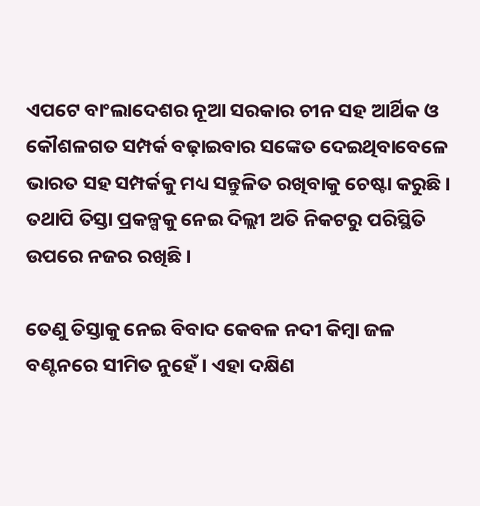ଏପଟେ ବାଂଲାଦେଶର ନୂଆ ସରକାର ଚୀନ ସହ ଆର୍ଥିକ ଓ କୌଶଳଗତ ସମ୍ପର୍କ ବଢ଼ାଇବାର ସଙ୍କେତ ଦେଇଥିବାବେଳେ ଭାରତ ସହ ସମ୍ପର୍କକୁ ମଧ୍ୟ ସନ୍ତୁଳିତ ରଖିବାକୁ ଚେଷ୍ଟା କରୁଛି। ତଥାପି ତିସ୍ତା ପ୍ରକଳ୍ପକୁ ନେଇ ଦିଲ୍ଲୀ ଅତି ନିକଟରୁ ପରିସ୍ଥିତି ଉପରେ ନଜର ରଖିଛି।

ତେଣୁ ତିସ୍ତାକୁ ନେଇ ବିବାଦ କେବଳ ନଦୀ କିମ୍ବା ଜଳ ବଣ୍ଟନରେ ସୀମିତ ନୁହେଁ। ଏହା ଦକ୍ଷିଣ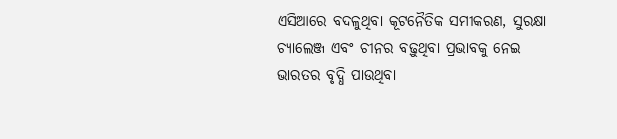ଏସିଆରେ ବଦଳୁଥିବା କୂଟନୈତିକ ସମୀକରଣ, ସୁରକ୍ଷା ଚ୍ୟାଲେଞ୍ଜ ଏବଂ ଚୀନର ବଢ଼ୁଥିବା ପ୍ରଭାବକୁ ନେଇ ଭାରତର ବୃଦ୍ଧି ପାଉଥିବା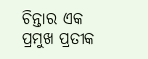ଚିନ୍ତାର ଏକ ପ୍ରମୁଖ ପ୍ରତୀକ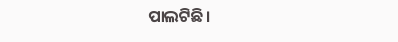ପାଲଟିଛି।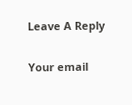Leave A Reply

Your email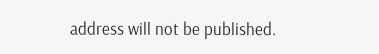address will not be published.